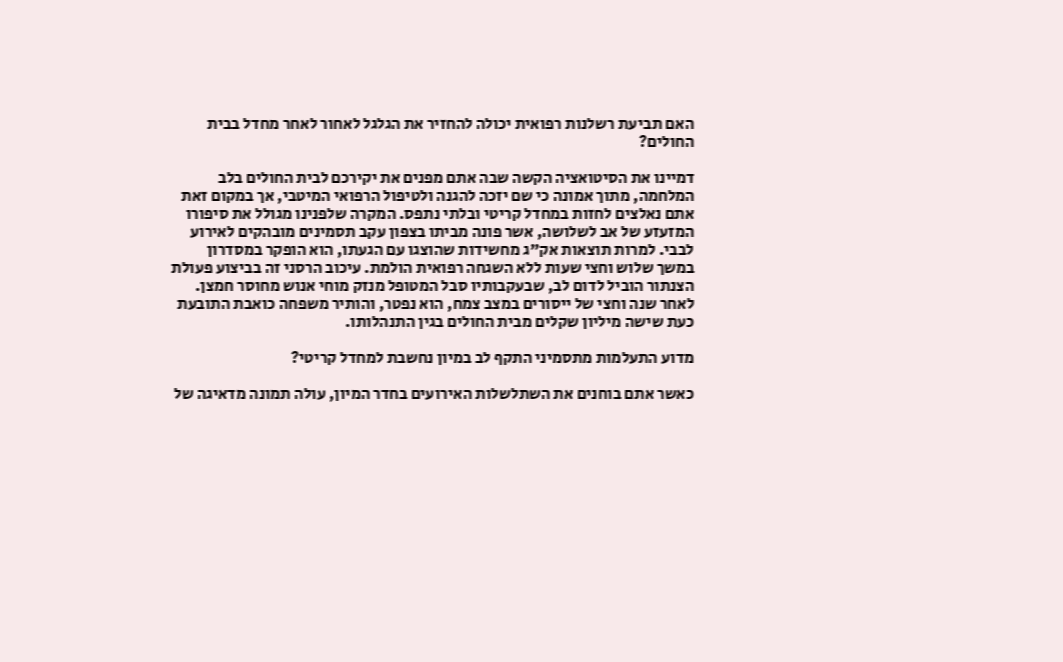האם תביעת רשלנות רפואית יכולה להחזיר את הגלגל לאחור לאחר מחדל בבית החולים?

דמיינו את הסיטואציה הקשה שבה אתם מפנים את יקירכם לבית החולים בלב המלחמה, מתוך אמונה כי שם יזכה להגנה ולטיפול הרפואי המיטבי, אך במקום זאת אתם נאלצים לחזות במחדל קריטי ובלתי נתפס. המקרה שלפנינו מגולל את סיפורו המזעזע של אב לשלושה, אשר פונה מביתו בצפון עקב תסמינים מובהקים לאירוע לבבי. למרות תוצאות אק"ג מחשידות שהוצגו עם הגעתו, הוא הופקר במסדרון במשך שלוש וחצי שעות ללא השגחה רפואית הולמת. עיכוב הרסני זה בביצוע פעולת הצנתור הוביל לדום לב, שבעקבותיו סבל המטופל מנזק מוחי אנוש מחוסר חמצן. לאחר שנה וחצי של ייסורים במצב צמח, הוא נפטר, והותיר משפחה כואבת התובעת כעת שישה מיליון שקלים מבית החולים בגין התנהלותו.

מדוע התעלמות מתסמיני התקף לב במיון נחשבת למחדל קריטי?

כאשר אתם בוחנים את השתלשלות האירועים בחדר המיון, עולה תמונה מדאיגה של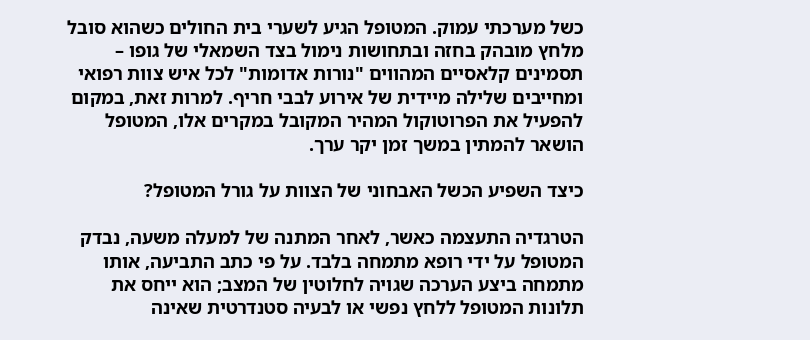כשל מערכתי עמוק. המטופל הגיע לשערי בית החולים כשהוא סובל מלחץ מובהק בחזה ובתחושות נימול בצד השמאלי של גופו – תסמינים קלאסיים המהווים "נורות אדומות" לכל איש צוות רפואי ומחייבים שלילה מיידית של אירוע לבבי חריף. למרות זאת, במקום להפעיל את הפרוטוקול המהיר המקובל במקרים אלו, המטופל הושאר להמתין במשך זמן יקר ערך.

כיצד השפיע הכשל האבחוני של הצוות על גורל המטופל?

הטרגדיה התעצמה כאשר, לאחר המתנה של למעלה משעה, נבדק המטופל על ידי רופא מתמחה בלבד. על פי כתב התביעה, אותו מתמחה ביצע הערכה שגויה לחלוטין של המצב; הוא ייחס את תלונות המטופל ללחץ נפשי או לבעיה סטנדרטית שאינה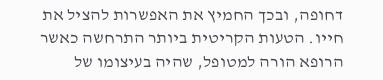דחופה, ובכך החמיץ את האפשרות להציל את חייו. הטעות הקריטית ביותר התרחשה כאשר הרופא הורה למטופל, שהיה בעיצומו של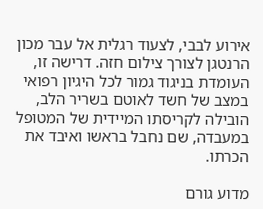אירוע לבבי, לצעוד רגלית אל עבר מכון הרנטגן לצורך צילום חזה. דרישה זו, העומדת בניגוד גמור לכל היגיון רפואי במצב של חשד לאוטם בשריר הלב, הובילה לקריסתו המיידית של המטופל במעבדה, שם נחבל בראשו ואיבד את הכרתו.

מדוע גורם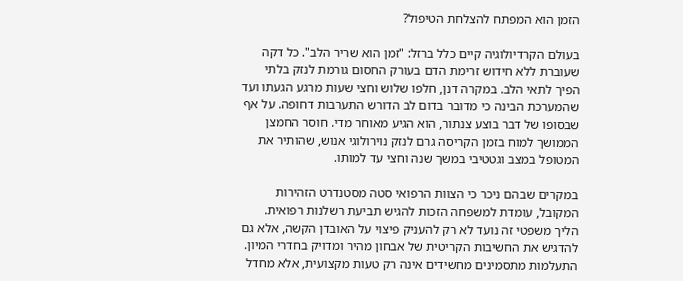הזמן הוא המפתח להצלחת הטיפול?

בעולם הקרדיולוגיה קיים כלל ברזל: "זמן הוא שריר הלב". כל דקה שעוברת ללא חידוש זרימת הדם בעורק החסום גורמת לנזק בלתי הפיך לתאי הלב. במקרה דנן, חלפו שלוש וחצי שעות מרגע הגעתו ועד שהמערכת הבינה כי מדובר בדום לב הדורש התערבות דחופה. על אף שבסופו של דבר בוצע צנתור, הוא הגיע מאוחר מדי. חוסר החמצן הממושך למוח בזמן הקריסה גרם לנזק נוירולוגי אנוש, שהותיר את המטופל במצב וגטטיבי במשך שנה וחצי עד למותו.

במקרים שבהם ניכר כי הצוות הרפואי סטה מסטנדרט הזהירות המקובל, עומדת למשפחה הזכות להגיש תביעת רשלנות רפואית. הליך משפטי זה נועד לא רק להעניק פיצוי על האובדן הקשה, אלא גם להדגיש את החשיבות הקריטית של אבחון מהיר ומדויק בחדרי המיון. התעלמות מתסמינים מחשידים אינה רק טעות מקצועית, אלא מחדל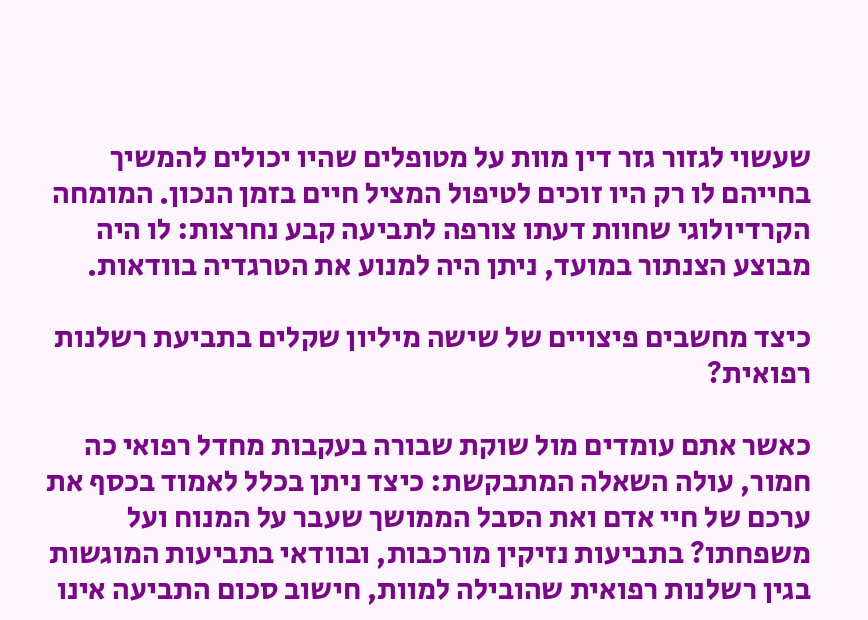שעשוי לגזור גזר דין מוות על מטופלים שהיו יכולים להמשיך בחייהם לו רק היו זוכים לטיפול המציל חיים בזמן הנכון. המומחה הקרדיולוגי שחוות דעתו צורפה לתביעה קבע נחרצות: לו היה מבוצע הצנתור במועד, ניתן היה למנוע את הטרגדיה בוודאות.

כיצד מחשבים פיצויים של שישה מיליון שקלים בתביעת רשלנות רפואית?

כאשר אתם עומדים מול שוקת שבורה בעקבות מחדל רפואי כה חמור, עולה השאלה המתבקשת: כיצד ניתן בכלל לאמוד בכסף את ערכם של חיי אדם ואת הסבל הממושך שעבר על המנוח ועל משפחתו? בתביעות נזיקין מורכבות, ובוודאי בתביעות המוגשות בגין רשלנות רפואית שהובילה למוות, חישוב סכום התביעה אינו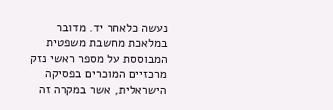נעשה כלאחר יד. מדובר במלאכת מחשבת משפטית המבוססת על מספר ראשי נזק מרכזיים המוכרים בפסיקה הישראלית, אשר במקרה זה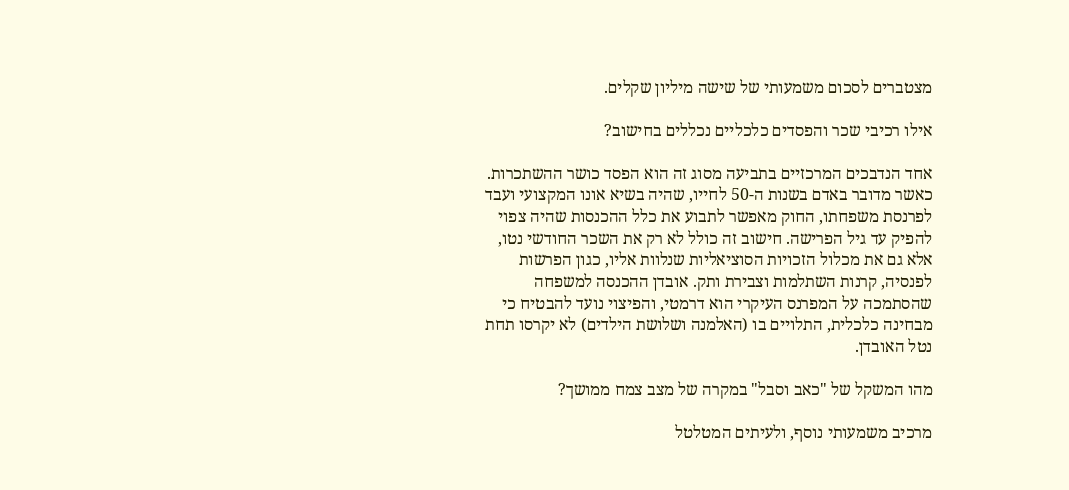מצטברים לסכום משמעותי של שישה מיליון שקלים.

אילו רכיבי שכר והפסדים כלכליים נכללים בחישוב?

אחד הנדבכים המרכזיים בתביעה מסוג זה הוא הפסד כושר ההשתכרות. כאשר מדובר באדם בשנות ה-50 לחייו, שהיה בשיא אונו המקצועי ועבד לפרנסת משפחתו, החוק מאפשר לתבוע את כלל ההכנסות שהיה צפוי להפיק עד גיל הפרישה. חישוב זה כולל לא רק את השכר החודשי נטו, אלא גם את מכלול הזכויות הסוציאליות שנלוות אליו, כגון הפרשות לפנסיה, קרנות השתלמות וצבירת ותק. אובדן ההכנסה למשפחה שהסתמכה על המפרנס העיקרי הוא דרמטי, והפיצוי נועד להבטיח כי מבחינה כלכלית, התלויים בו (האלמנה ושלושת הילדים) לא יקרסו תחת נטל האובדן.

מהו המשקל של "כאב וסבל" במקרה של מצב צמח ממושך?

מרכיב משמעותי נוסף, ולעיתים המטלטל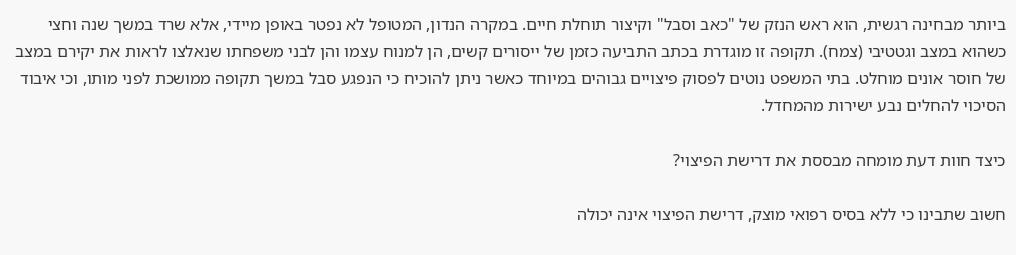ביותר מבחינה רגשית, הוא ראש הנזק של "כאב וסבל" וקיצור תוחלת חיים. במקרה הנדון, המטופל לא נפטר באופן מיידי, אלא שרד במשך שנה וחצי כשהוא במצב וגטטיבי (צמח). תקופה זו מוגדרת בכתב התביעה כזמן של ייסורים קשים, הן למנוח עצמו והן לבני משפחתו שנאלצו לראות את יקירם במצב של חוסר אונים מוחלט. בתי המשפט נוטים לפסוק פיצויים גבוהים במיוחד כאשר ניתן להוכיח כי הנפגע סבל במשך תקופה ממושכת לפני מותו, וכי איבוד הסיכוי להחלים נבע ישירות מהמחדל.

כיצד חוות דעת מומחה מבססת את דרישת הפיצוי?

חשוב שתבינו כי ללא בסיס רפואי מוצק, דרישת הפיצוי אינה יכולה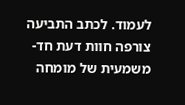לעמוד. לכתב התביעה צורפה חוות דעת חד-משמעית של מומחה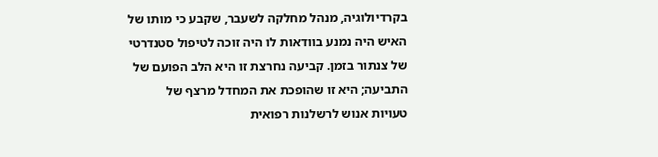בקרדיולוגיה, מנהל מחלקה לשעבר, שקבע כי מותו של האיש היה נמנע בוודאות לו היה זוכה לטיפול סטנדרטי של צנתור בזמן. קביעה נחרצת זו היא הלב הפועם של התביעה; היא זו שהופכת את המחדל מרצף של טעויות אנוש לרשלנות רפואית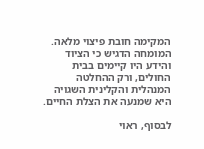המקימה חובת פיצוי מלאה. המומחה הדגיש כי הציוד והידע היו קיימים בבית החולים, ורק ההחלטה המנהלית והקלינית השגויה היא שמנעה את הצלת החיים.

לבסוף, ראוי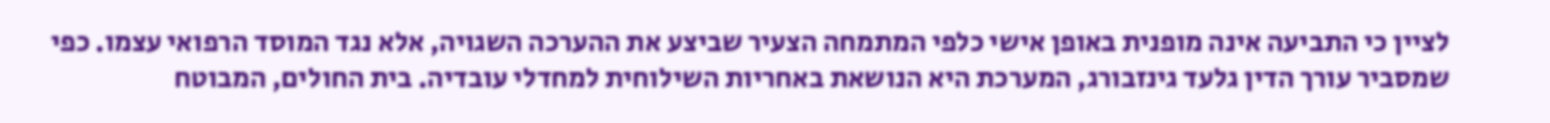לציין כי התביעה אינה מופנית באופן אישי כלפי המתמחה הצעיר שביצע את ההערכה השגויה, אלא נגד המוסד הרפואי עצמו. כפי שמסביר עורך הדין גלעד גינזבורג, המערכת היא הנושאת באחריות השילוחית למחדלי עובדיה. בית החולים, המבוטח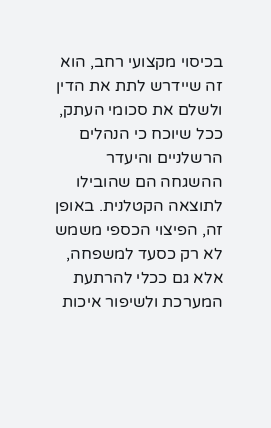בכיסוי מקצועי רחב, הוא זה שיידרש לתת את הדין ולשלם את סכומי העתק, ככל שיוכח כי הנהלים הרשלניים והיעדר ההשגחה הם שהובילו לתוצאה הקטלנית. באופן זה, הפיצוי הכספי משמש לא רק כסעד למשפחה, אלא גם ככלי להרתעת המערכת ולשיפור איכות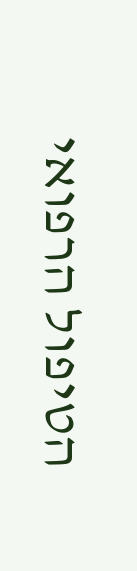הטיפול הרפואי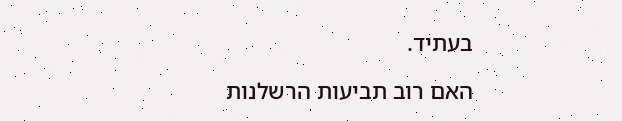בעתיד.

האם רוב תביעות הרשלנות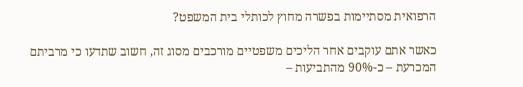הרפואית מסתיימות בפשרה מחוץ לכותלי בית המשפט?

כאשר אתם עוקבים אחר הליכים משפטיים מורכבים מסוג זה, חשוב שתדעו כי מרביתם המכרעת – כ-90% מהתביעות –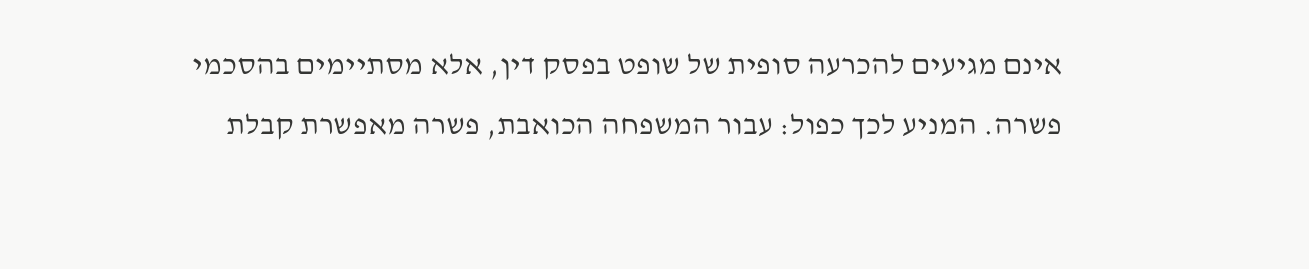אינם מגיעים להכרעה סופית של שופט בפסק דין, אלא מסתיימים בהסכמי פשרה. המניע לכך כפול: עבור המשפחה הכואבת, פשרה מאפשרת קבלת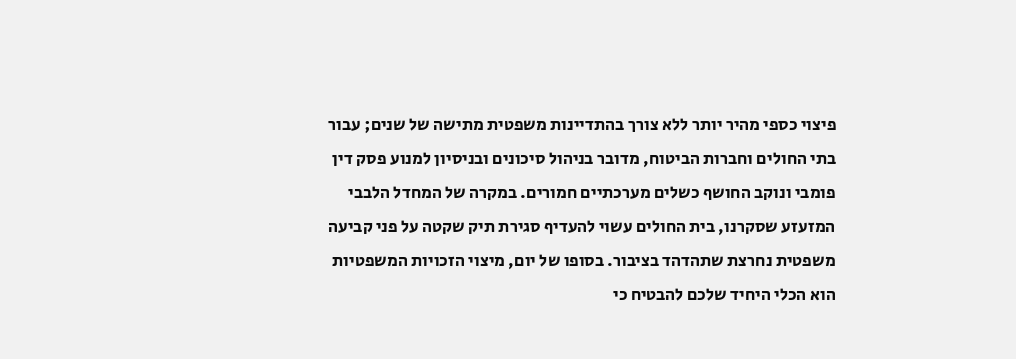פיצוי כספי מהיר יותר ללא צורך בהתדיינות משפטית מתישה של שנים; עבור בתי החולים וחברות הביטוח, מדובר בניהול סיכונים ובניסיון למנוע פסק דין פומבי ונוקב החושף כשלים מערכתיים חמורים. במקרה של המחדל הלבבי המזעזע שסקרנו, בית החולים עשוי להעדיף סגירת תיק שקטה על פני קביעה משפטית נחרצת שתהדהד בציבור. בסופו של יום, מיצוי הזכויות המשפטיות הוא הכלי היחיד שלכם להבטיח כי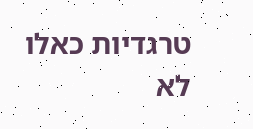טרגדיות כאלו לא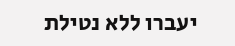יעברו ללא נטילת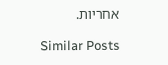אחריות.

Similar Posts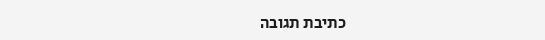כתיבת תגובה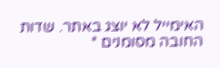האימייל לא יוצג באתר. שדות החובה מסומנים *